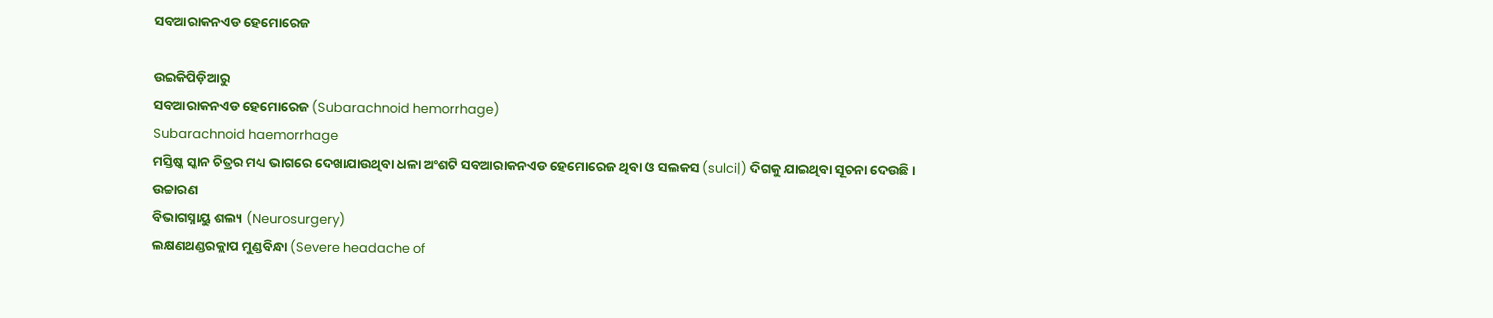ସବଆରାକନଏଡ ହେମୋରେଜ

ଉଇକିପିଡ଼ିଆ‌ରୁ
ସବଆରାକନଏଡ ହେମୋରେଜ (Subarachnoid hemorrhage)
Subarachnoid haemorrhage
ମସ୍ତିଷ୍କ ସ୍କାନ ଚିତ୍ରର ମଧ୍ୟ ଭାଗରେ ଦେଖାଯାଉଥିବା ଧଳା ଅଂଶଟି ସବଆରାକନଏଡ ହେମୋରେଜ ଥିବା ଓ ସଲକସ (sulci|) ଦିଗକୁ ଯାଇଥିବା ସୂଚନା ଦେଉଛି ।
ଉଚ୍ଚାରଣ
ବିଭାଗସ୍ନାୟୁ ଶଲ୍ୟ (Neurosurgery)
ଲକ୍ଷଣଥଣ୍ଡରକ୍ଲାପ ମୁଣ୍ଡବିନ୍ଧା (Severe headache of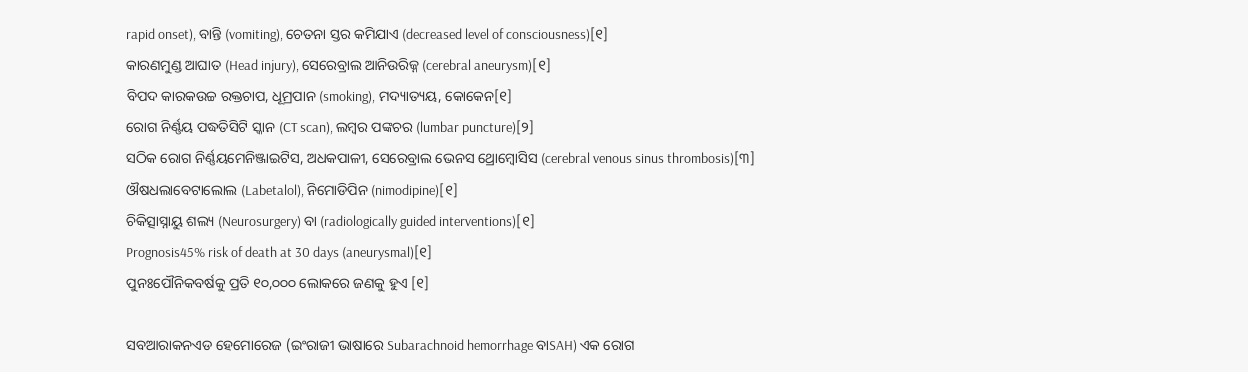rapid onset), ବାନ୍ତି (vomiting), ଚେତନା ସ୍ତର କମିଯାଏ (decreased level of consciousness)[୧]
କାରଣମୁଣ୍ଡ ଆଘାତ (Head injury), ସେରେବ୍ରାଲ ଆନିଉରିଜ୍ନ (cerebral aneurysm)[୧]
ବିପଦ କାରକଉଚ୍ଚ ରକ୍ତଚାପ, ଧୂମ୍ରପାନ (smoking), ମଦ୍ୟାତ୍ୟୟ, କୋକେନ[୧]
ରୋଗ ନିର୍ଣ୍ଣୟ ପଦ୍ଧତିସିଟି ସ୍କାନ (CT scan), ଲମ୍ବର ପଙ୍କଚର (lumbar puncture)[୨]
ସଠିକ ରୋଗ ନିର୍ଣ୍ଣୟମେନିଞ୍ଜାଇଟିସ, ଅଧକପାଳୀ, ସେରେବ୍ରାଲ ଭେନସ ଥ୍ରୋମ୍ବୋସିସ (cerebral venous sinus thrombosis)[୩]
ଔଷଧଲାବେଟାଲୋଲ (Labetalol), ନିମୋଡିପିନ (nimodipine)[୧]
ଚିକିତ୍ସାସ୍ନାୟୁ ଶଲ୍ୟ (Neurosurgery) ବା (radiologically guided interventions)[୧]
Prognosis45% risk of death at 30 days (aneurysmal)[୧]
ପୁନଃପୌନିକବର୍ଷକୁ ପ୍ରତି ୧୦,୦୦୦ ଲୋକରେ ଜଣକୁ ହୁଏ [୧]

ସବଆରାକନଏଡ ହେମୋରେଜ (ଇଂରାଜୀ ଭାଷାରେ Subarachnoid hemorrhage ବାSAH) ଏକ ରୋଗ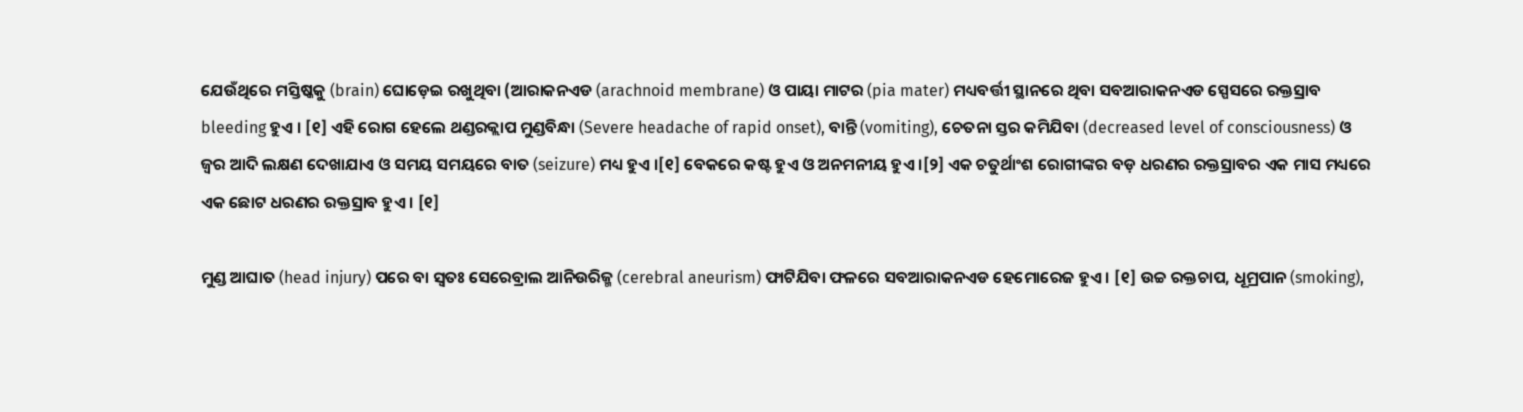ଯେଉଁଥିରେ ମସ୍ତିଷ୍କ‌କୁ (brain) ଘୋଡ଼େଇ ରଖୁଥିବା (ଆରାକନଏଡ (arachnoid membrane) ଓ ପାୟା ମାଟର (pia mater) ମଧ୍ୟବର୍ତ୍ତୀ ସ୍ଥାନ‌ରେ ଥିବା ସବଆରାକନଏଡ ସ୍ପେସରେ ରକ୍ତସ୍ରାବ bleeding ହୁଏ । [୧] ଏହି ରୋଗ ହେଲେ ଥଣ୍ଡରକ୍ଲାପ ମୁଣ୍ଡବିନ୍ଧା (Severe headache of rapid onset), ବାନ୍ତି (vomiting), ଚେତନା ସ୍ତର କମିଯିବା (decreased level of consciousness) ଓ ଜ୍ୱର ଆଦି ଲକ୍ଷଣ ଦେଖାଯାଏ ଓ ସମୟ ସମୟରେ ବାତ (seizure) ମଧ୍ୟ ହୁଏ ।[୧] ବେକରେ କଷ୍ଟ ହୁଏ ଓ ଅନମନୀୟ ହୁଏ ।[୨] ଏକ ଚତୁର୍ଥାଂଶ ରୋଗୀଙ୍କର ବଡ଼ ଧରଣର ରକ୍ତସ୍ରାବର ଏକ ମାସ ମଧ୍ୟରେ ଏକ ଛୋଟ ଧରଣର ରକ୍ତସ୍ରାବ ହୁଏ । [୧]

ମୁଣ୍ଡ ଆଘାତ (head injury) ପରେ ବା ସ୍ୱତଃ ସେରେବ୍ରାଲ ଆନିଉରିଜ୍ମ (cerebral aneurism) ଫାଟିଯିବା ଫଳରେ ସବଆରାକନଏଡ ହେମୋରେଜ ହୁଏ । [୧] ଉଚ୍ଚ ରକ୍ତଚାପ, ଧୂମ୍ରପାନ (smoking),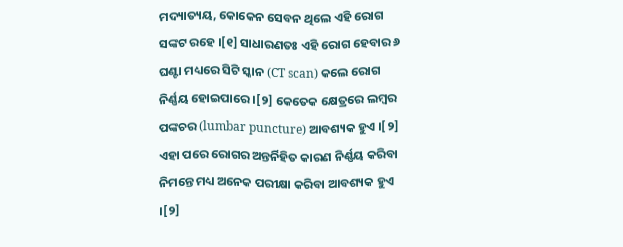ମଦ୍ୟାତ୍ୟୟ, କୋକେନ ସେବନ ଥିଲେ ଏହି ରୋଗ ସଙ୍କଟ ରହେ ।[୧] ସାଧାରଣତଃ ଏହି ରୋଗ ହେବାର ୬ ଘଣ୍ଟା ମଧ୍ୟରେ ସିଟି ସ୍କାନ (CT scan) କଲେ ରୋଗ ନିର୍ଣ୍ଣୟ ହୋଇପାରେ ।[୨] କେତେକ କ୍ଷେତ୍ରରେ ଲମ୍ବର ପଙ୍କଚର (lumbar puncture) ଆବଶ୍ୟକ ହୁଏ ।[୨] ଏହା ପରେ ରୋଗର ଅନ୍ତର୍ନିହିତ କାରଣ ନିର୍ଣ୍ଣୟ କରିବା ନିମନ୍ତେ ମଧ୍ୟ ଅନେକ ପରୀକ୍ଷା କରିବା ଆବଶ୍ୟକ ହୁଏ ।[୨]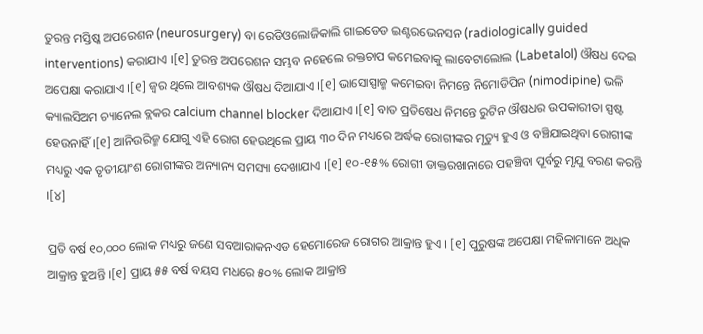ତୁରନ୍ତ ମସ୍ତିଷ୍କ ଅପରେଶନ (neurosurgery) ବା ରେଡିଓଲୋଜିକାଲି ଗାଇଡେଡ ଇଣ୍ଟରଭେନସନ (radiologically guided interventions) କରାଯାଏ ।[୧] ତୁରନ୍ତ ଅପରେଶନ ସମ୍ଭବ ନହେଲେ ରକ୍ତଚାପ କମେଇବାକୁ ଲାବେଟାଲୋଲ (Labetalol) ଔଷଧ ଦେଇ ଅପେକ୍ଷା କରାଯାଏ ।[୧] ଜ୍ୱର ଥିଲେ ଆବଶ୍ୟକ ଔଷଧ ଦିଆଯାଏ ।[୧] ଭାସୋସ୍ପାଜ୍ମ କମେଇବା ନିମନ୍ତେ ନିମୋଡିପିନ (nimodipine) ଭଳି କ୍ୟାଲସିଅମ ଚ୍ୟାନେଲ ବ୍ଲକର calcium channel blocker ଦିଆଯାଏ ।[୧] ବାତ ପ୍ରତିଷେଧ ନିମନ୍ତେ ରୁଟିନ ଔଷଧର ଉପକାରୀତା ସ୍ପଷ୍ଟ ହେଉନାହିଁ ।[୧] ଆନିଉରିଜ୍ମ ଯୋଗୁ ଏହି ରୋଗ ହେଉଥିଲେ ପ୍ରାୟ ୩୦ ଦିନ ମଧ୍ୟରେ ଅର୍ଦ୍ଧକ ରୋଗୀଙ୍କର ମୃତ୍ୟୁ ହୁଏ ଓ ବଞ୍ଚିଯାଇଥିବା ରୋଗୀଙ୍କ ମଧ୍ୟରୁ ଏକ ତୃତୀୟାଂଶ ରୋଗୀଙ୍କର ଅନ୍ୟାନ୍ୟ ସମସ୍ୟା ଦେଖାଯାଏ ।[୧] ୧୦-୧୫% ରୋଗୀ ଡାକ୍ତରଖାନାରେ ପ‌ହଞ୍ଚିବା ପୂର୍ବରୁ ମୃଯୁ ବରଣ କରନ୍ତି ।[୪]

ପ୍ରତି ବର୍ଷ ୧୦,୦୦୦ ଲୋକ ମଧ୍ୟରୁ ଜଣେ ସବଆରାକନଏଡ ହେମୋରେଜ ରୋଗର ଆକ୍ରାନ୍ତ ହୁଏ । [୧] ପୁରୁଷଙ୍କ ଅପେକ୍ଷା ମହିଳାମାନେ ଅଧିକ ଆକ୍ରାନ୍ତ ହୁଅନ୍ତି ।[୧] ପ୍ରାୟ ୫୫ ବର୍ଷ ବୟସ ମଧରେ ୫୦% ଲୋକ ଆକ୍ରାନ୍ତ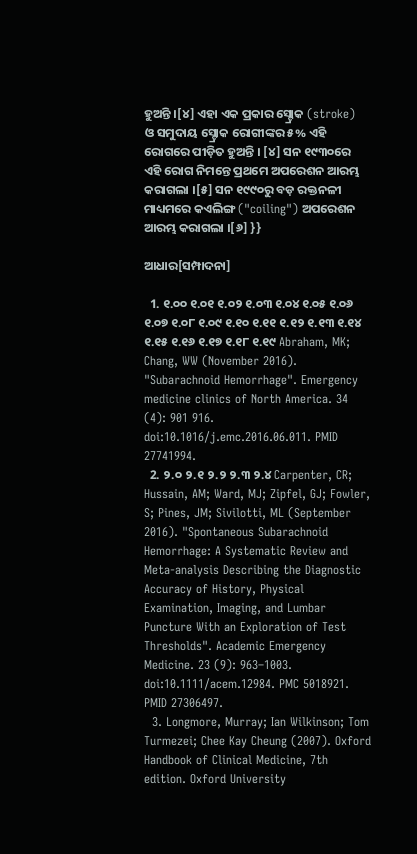ହୁଅନ୍ତି ।[୪] ଏହା ଏକ ପ୍ରକାର ସ୍ଟ୍ରୋକ (stroke) ଓ ସମୁଦାୟ ସ୍ଟ୍ରୋକ ରୋଗୀଙ୍କର ୫% ଏହି ରୋଗରେ ପୀଡ଼ିତ ହୁଅନ୍ତି । [୪] ସନ ୧୯୩୦ରେ ଏହି ରୋଗ ନିମନ୍ତେ ପ୍ରଥମେ ଅପରେଶନ ଆରମ୍ଭ କରାଗଲା ।[୫] ସନ ୧୯୯୦ରୁ ବଡ଼ ରକ୍ତନଳୀ ମାଧ୍ୟମରେ କଏଲିଙ୍ଗ ("coiling") ଅପରେଶନ ଆରମ୍ଭ କରାଗଲା ।[୬] }}

ଆଧାର[ସମ୍ପାଦନା]

  1. ୧.୦୦ ୧.୦୧ ୧.୦୨ ୧.୦୩ ୧.୦୪ ୧.୦୫ ୧.୦୬ ୧.୦୭ ୧.୦୮ ୧.୦୯ ୧.୧୦ ୧.୧୧ ୧.୧୨ ୧.୧୩ ୧.୧୪ ୧.୧୫ ୧.୧୬ ୧.୧୭ ୧.୧୮ ୧.୧୯ Abraham, MK; Chang, WW (November 2016). "Subarachnoid Hemorrhage". Emergency medicine clinics of North America. 34 (4): 901 916. doi:10.1016/j.emc.2016.06.011. PMID 27741994.
  2. ୨.୦ ୨.୧ ୨.୨ ୨.୩ ୨.୪ Carpenter, CR; Hussain, AM; Ward, MJ; Zipfel, GJ; Fowler, S; Pines, JM; Sivilotti, ML (September 2016). "Spontaneous Subarachnoid Hemorrhage: A Systematic Review and Meta-analysis Describing the Diagnostic Accuracy of History, Physical Examination, Imaging, and Lumbar Puncture With an Exploration of Test Thresholds". Academic Emergency Medicine. 23 (9): 963–1003. doi:10.1111/acem.12984. PMC 5018921. PMID 27306497.
  3. Longmore, Murray; Ian Wilkinson; Tom Turmezei; Chee Kay Cheung (2007). Oxford Handbook of Clinical Medicine, 7th edition. Oxford University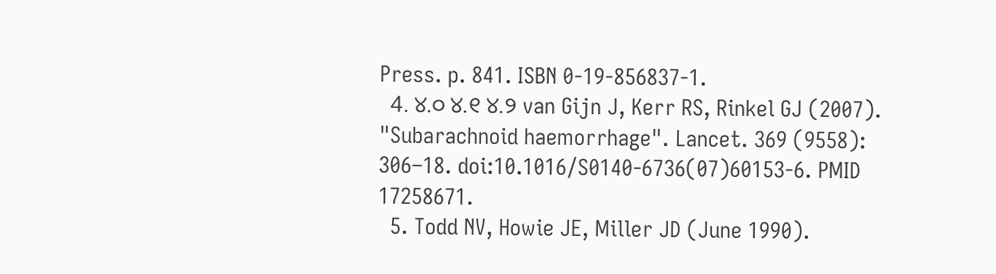Press. p. 841. ISBN 0-19-856837-1.
  4. ୪.୦ ୪.୧ ୪.୨ van Gijn J, Kerr RS, Rinkel GJ (2007). "Subarachnoid haemorrhage". Lancet. 369 (9558): 306–18. doi:10.1016/S0140-6736(07)60153-6. PMID 17258671.
  5. Todd NV, Howie JE, Miller JD (June 1990).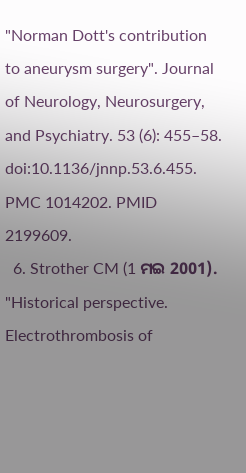"Norman Dott's contribution to aneurysm surgery". Journal of Neurology, Neurosurgery, and Psychiatry. 53 (6): 455–58. doi:10.1136/jnnp.53.6.455. PMC 1014202. PMID 2199609.
  6. Strother CM (1 ମଇ 2001). "Historical perspective. Electrothrombosis of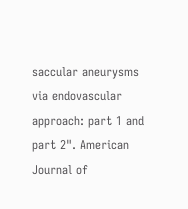saccular aneurysms via endovascular approach: part 1 and part 2". American Journal of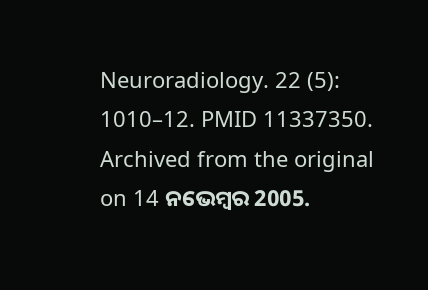Neuroradiology. 22 (5): 1010–12. PMID 11337350. Archived from the original on 14 ନଭେମ୍ବର 2005.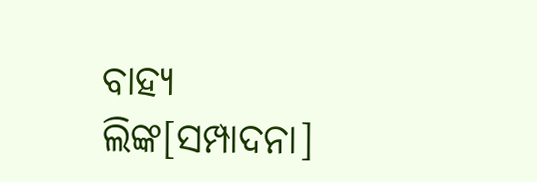ବାହ୍ୟ ଲିଙ୍କ[ସମ୍ପାଦନା]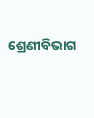ଶ୍ରେଣୀବିଭାଗ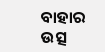ବାହାର ଉତ୍ସ